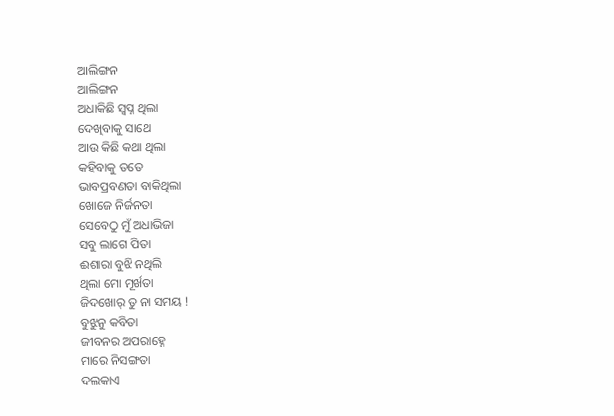ଆଲିଙ୍ଗନ
ଆଲିଙ୍ଗନ
ଅଧାକିଛି ସ୍ବପ୍ନ ଥିଲା
ଦେଖିବାକୁ ସାଥେ
ଆଉ କିଛି କଥା ଥିଲା
କହିବାକୁ ତତେ
ଭାବପ୍ରବଣତା ବାକିଥିଲା
ଖୋଜେ ନିର୍ଜନତା
ସେବେଠୁ ମୁଁ ଅଧାଭିଜା
ସବୁ ଲାଗେ ପିତା
ଈଶାରା ବୁଝି ନଥିଲି
ଥିଲା ମୋ ମୂର୍ଖତା
ଜିଦଖୋର୍ ତୁ ନା ସମୟ !
ବୁଝୁନୁ କବିତା
ଜୀବନର ଅପରାହ୍ନେ
ମାରେ ନିସଙ୍ଗତା
ଦଲକାଏ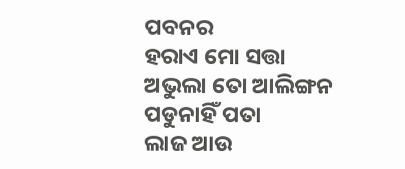ପବନର
ହରାଏ ମୋ ସତ୍ତା
ଅଭୁଲା ତୋ ଆଲିଙ୍ଗନ
ପଡୁନାହିଁ ପତା
ଲାଜ ଆଉ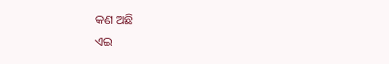କଣ ଅଛି
ଏଇ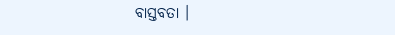ବାସ୍ତବତା ।